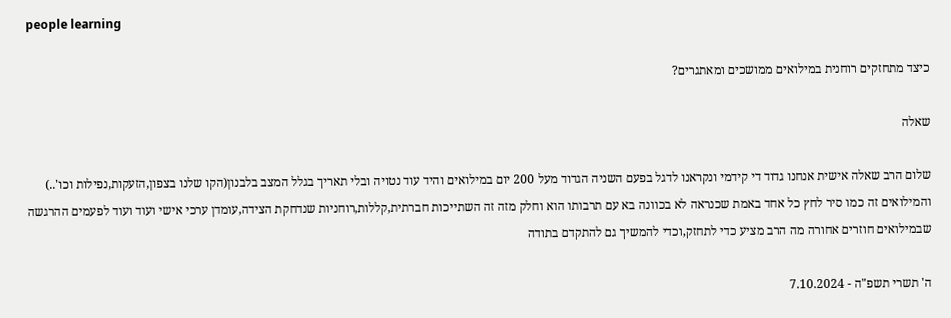people learning

כיצד מתחזקים רוחנית במילואים ממושכים ומאתגרים?

שאלה

שלום הרב שאלה אישית אנחנו גדוד די קידמי ונקראנו לדגל בפעם השניה הגדוד מעל 200 יום במילואים והיד עוד נטויה ובלי תאריך בגלל המצב בלבנון(הקו שלנו בצפון,הזעקות,נפילות וכו'..) והמילואים זה כמו סיר לחץ כל אחד באמת שכנראה לא בכוונה בא עם תרבותו הוא וחלק מזה זה השתייכות חברתית,קללות,רוחניות שנדחקת הצידה,עומדן ערכי אישי ועוד ועוד לפעמים ההרגשה שבמילואים חוזרים אחורה מה הרב מציע כדי לתחזק,וכדי להמשיך גם להתקדם בתודה

ה' תשרי תשפ"ה - 7.10.2024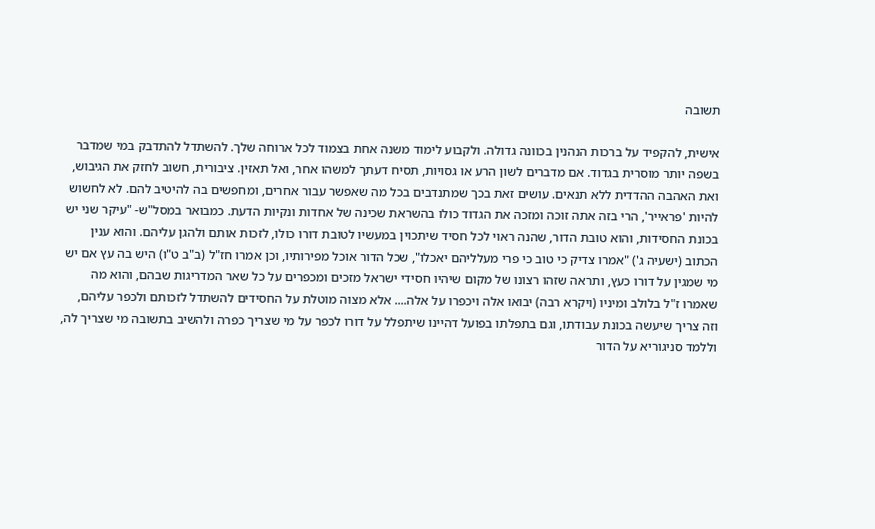תשובה

אישית, להקפיד על ברכות הנהנין בכוונה גדולה. ולקבוע לימוד משנה אחת בצמוד לכל ארוחה שלך. להשתדל להתדבק במי שמדבר בשפה יותר מוסרית בגדוד. אם מדברים לשון הרע או גסויות, תסיח דעתך למשהו אחר, ואל תאזין. ציבורית, חשוב לחזק את הגיבוש, ואת האהבה ההדדית ללא תנאים. עושים זאת בכך שמתנדבים בכל מה שאפשר עבור אחרים, ומחפשים בה להיטיב להם. לא לחשוש להיות 'פראייר', הרי בזה אתה זוכה ומזכה את הגדוד כולו בהשראת שכינה של אחדות ונקיות הדעת. כמבואר במסל"ש- "עיקר שני יש בכונת החסידות, והוא טובת הדור, שהנה ראוי לכל חסיד שיתכוין במעשיו לטובת דורו כולו, לזכות אותם ולהגן עליהם. והוא ענין הכתוב (ישעיה ג') "אמרו צדיק כי טוב כי פרי מעלליהם יאכלו", שכל הדור אוכל מפירותיו, וכן אמרו חז"ל (ב"ב ט"ו) היש בה עץ אם יש מי שמגין על דורו כעץ, ותראה שזהו רצונו של מקום שיהיו חסידי ישראל מזכים ומכפרים על כל שאר המדריגות שבהם, והוא מה שאמרו ז"ל בלולב ומיניו (ויקרא רבה) יבואו אלה ויכפרו על אלה.... אלא מצוה מוטלת על החסידים להשתדל לזכותם ולכפר עליהם, וזה צריך שיעשה בכונת עבודתו, וגם בתפלתו בפועל דהיינו שיתפלל על דורו לכפר על מי שצריך כפרה ולהשיב בתשובה מי שצריך לה, וללמד סניגוריא על הדור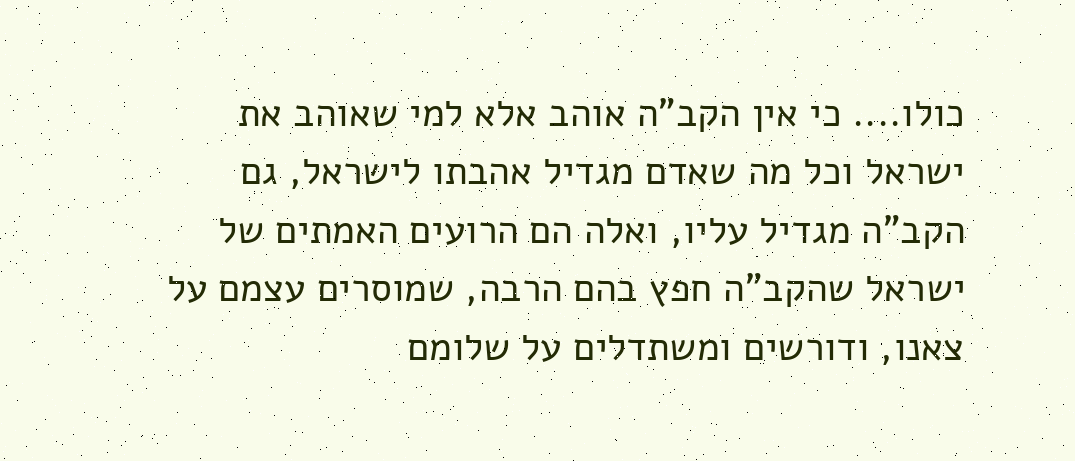כולו.... כי אין הקב"ה אוהב אלא למי שאוהב את ישראל וכל מה שאדם מגדיל אהבתו לישראל, גם הקב"ה מגדיל עליו, ואלה הם הרועים האמתים של ישראל שהקב"ה חפץ בהם הרבה, שמוסרים עצמם על צאנו, ודורשים ומשתדלים על שלומם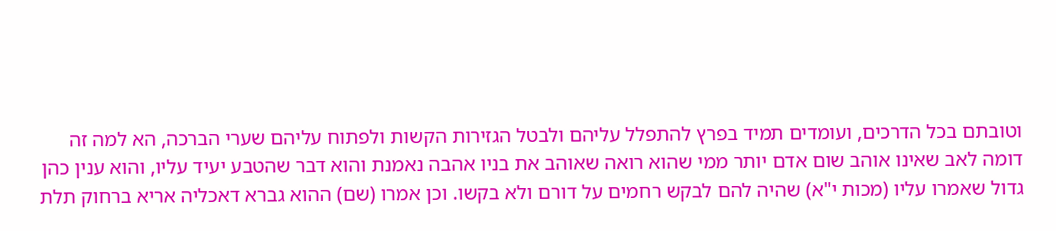וטובתם בכל הדרכים, ועומדים תמיד בפרץ להתפלל עליהם ולבטל הגזירות הקשות ולפתוח עליהם שערי הברכה, הא למה זה דומה לאב שאינו אוהב שום אדם יותר ממי שהוא רואה שאוהב את בניו אהבה נאמנת והוא דבר שהטבע יעיד עליו, והוא ענין כהן גדול שאמרו עליו (מכות י"א) שהיה להם לבקש רחמים על דורם ולא בקשו. וכן אמרו (שם) ההוא גברא דאכליה אריא ברחוק תלת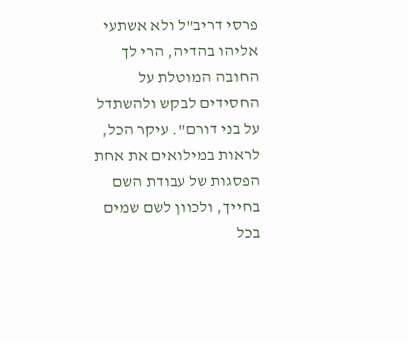פרסי דריב"ל ולא אשתעי אליהו בהדיה, הרי לך החובה המוטלת על החסידים לבקש ולהשתדל על בני דורם". עיקר הכל, לראות במילואים את אחת הפסגות של עבודת השם בחייך, ולכוון לשם שמים בכל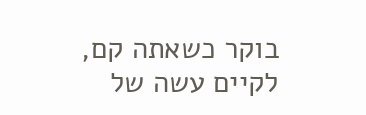בוקר כשאתה קם, לקיים עשה של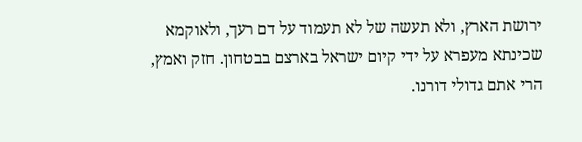ירושת הארץ, ולא תעשה של לא תעמוד על דם רעך, ולאוקמא שכינתא מעפרא על ידי קיום ישראל בארצם בבטחון. חזק ואמץ, הרי אתם גדולי דורנו.